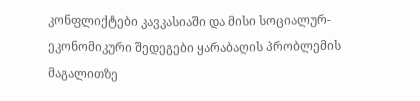კონფლიქტები კავკასიაში და მისი სოციალურ-ეკონომიკური შედეგები ყარაბაღის პრობლემის მაგალითზე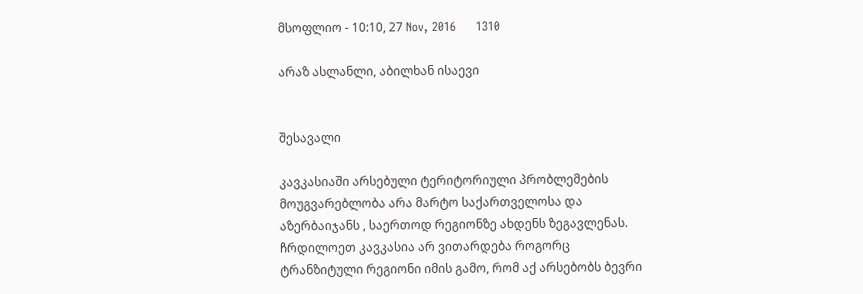მსოფლიო - 10:10, 27 Nov, 2016     1310

არაზ ასლანლი, აბილხან ისაევი


შესავალი

კავკასიაში არსებული ტერიტორიული პრობლემების მოუგვარებლობა არა მარტო საქართველოსა და აზერბაიჯანს , საერთოდ რეგიონზე ახდენს ზეგავლენას. ჩრდილოეთ კავკასია არ ვითარდება როგორც ტრანზიტული რეგიონი იმის გამო, რომ აქ არსებობს ბევრი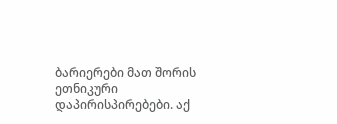ბარიერები მათ შორის ეთნიკური დაპირისპირებები. აქ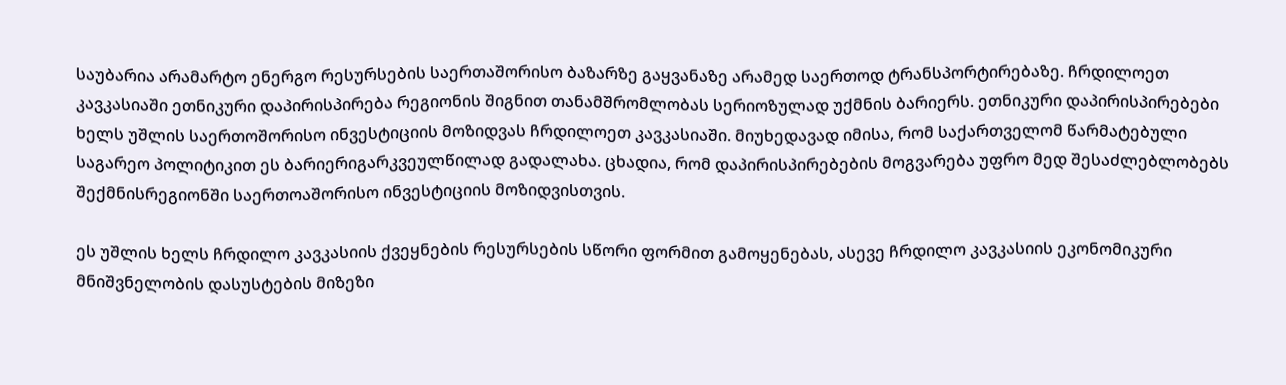საუბარია არამარტო ენერგო რესურსების საერთაშორისო ბაზარზე გაყვანაზე არამედ საერთოდ ტრანსპორტირებაზე. ჩრდილოეთ კავკასიაში ეთნიკური დაპირისპირება რეგიონის შიგნით თანამშრომლობას სერიოზულად უქმნის ბარიერს. ეთნიკური დაპირისპირებები ხელს უშლის საერთოშორისო ინვესტიციის მოზიდვას ჩრდილოეთ კავკასიაში. მიუხედავად იმისა, რომ საქართველომ წარმატებული საგარეო პოლიტიკით ეს ბარიერიგარკვეულწილად გადალახა. ცხადია, რომ დაპირისპირებების მოგვარება უფრო მედ შესაძლებლობებს შექმნისრეგიონში საერთოაშორისო ინვესტიციის მოზიდვისთვის.

ეს უშლის ხელს ჩრდილო კავკასიის ქვეყნების რესურსების სწორი ფორმით გამოყენებას, ასევე ჩრდილო კავკასიის ეკონომიკური მნიშვნელობის დასუსტების მიზეზი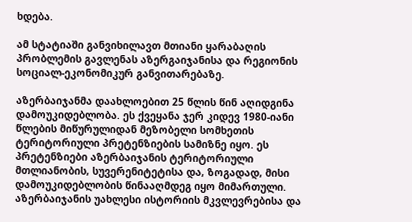ხდება.

ამ სტატიაში განვიხილავთ მთიანი ყარაბაღის პრობლემის გავლენას აზერგაიჯანისა და რეგიონის სოციალ-ეკონომიკურ განვითარებაზე.

აზერბაიჯანმა დაახლოებით 25 წლის წინ აღიდგინა დამოუკიდებლობა. ეს ქვეყანა ჯერ კიდევ 1980-იანი წლების მიწურულიდან მეზობელი სომხეთის ტერიტორიული პრეტენზიების სამიზნე იყო. ეს პრეტენზიები აზერბაიჯანის ტერიტორიული მთლიანობის, სუვერენიტეტისა და, ზოგადად, მისი დამოუკიდებლობის წინააღმდეგ იყო მიმართული. აზერბაიჯანის უახლესი ისტორიის მკვლევრებისა და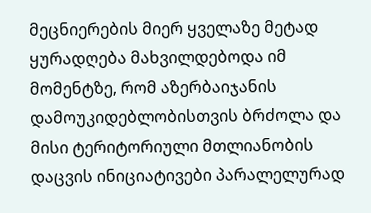მეცნიერების მიერ ყველაზე მეტად ყურადღება მახვილდებოდა იმ მომენტზე, რომ აზერბაიჯანის დამოუკიდებლობისთვის ბრძოლა და მისი ტერიტორიული მთლიანობის დაცვის ინიციატივები პარალელურად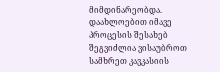მიმდინარეობდა. დაახლოებით იმავე პროცესის შესახებ შეგვიძლია ვისაუბროთ სამხრეთ კავკასიის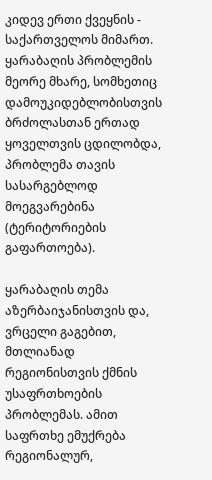კიდევ ერთი ქვეყნის - საქართველოს მიმართ. ყარაბაღის პრობლემის მეორე მხარე, სომხეთიც დამოუკიდებლობისთვის ბრძოლასთან ერთად ყოველთვის ცდილობდა, პრობლემა თავის სასარგებლოდ მოეგვარებინა (ტერიტორიების გაფართოება).

ყარაბაღის თემა აზერბაიჯანისთვის და, ვრცელი გაგებით, მთლიანად რეგიონისთვის ქმნის უსაფრთხოების პრობლემას. ამით საფრთხე ემუქრება რეგიონალურ,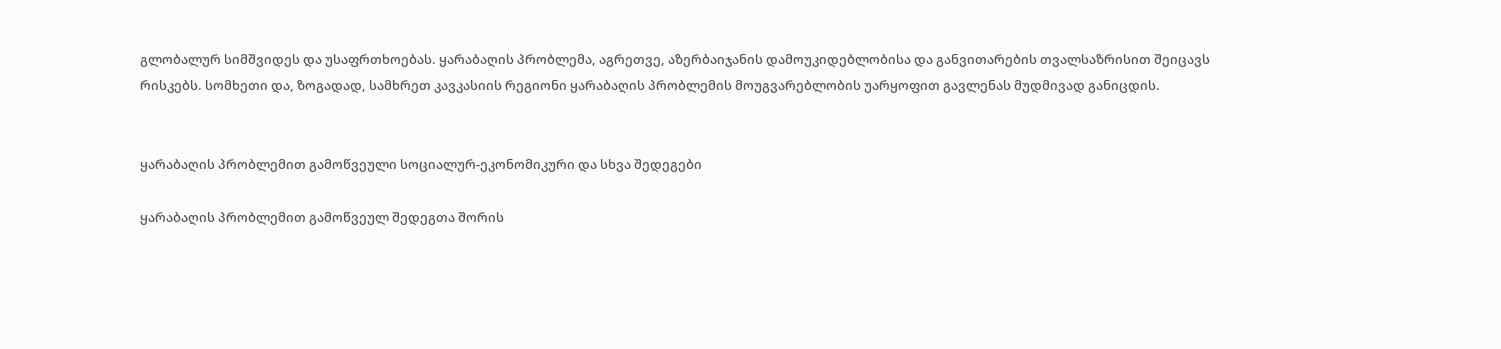გლობალურ სიმშვიდეს და უსაფრთხოებას. ყარაბაღის პრობლემა, აგრეთვე, აზერბაიჯანის დამოუკიდებლობისა და განვითარების თვალსაზრისით შეიცავს რისკებს. სომხეთი და, ზოგადად, სამხრეთ კავკასიის რეგიონი ყარაბაღის პრობლემის მოუგვარებლობის უარყოფით გავლენას მუდმივად განიცდის.


ყარაბაღის პრობლემით გამოწვეული სოციალურ-ეკონომიკური და სხვა შედეგები

ყარაბაღის პრობლემით გამოწვეულ შედეგთა შორის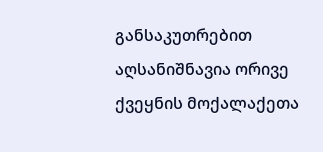განსაკუთრებით აღსანიშნავია ორივე ქვეყნის მოქალაქეთა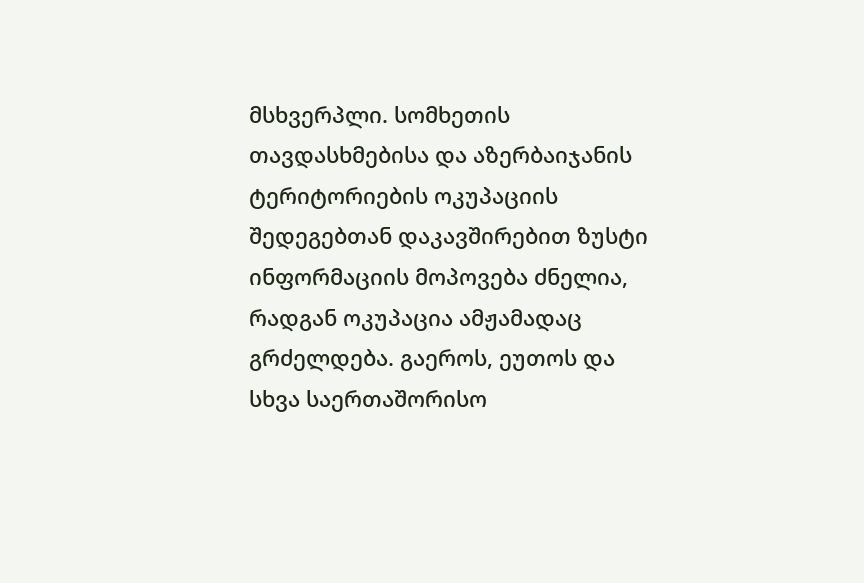მსხვერპლი. სომხეთის თავდასხმებისა და აზერბაიჯანის ტერიტორიების ოკუპაციის შედეგებთან დაკავშირებით ზუსტი ინფორმაციის მოპოვება ძნელია, რადგან ოკუპაცია ამჟამადაც გრძელდება. გაეროს, ეუთოს და სხვა საერთაშორისო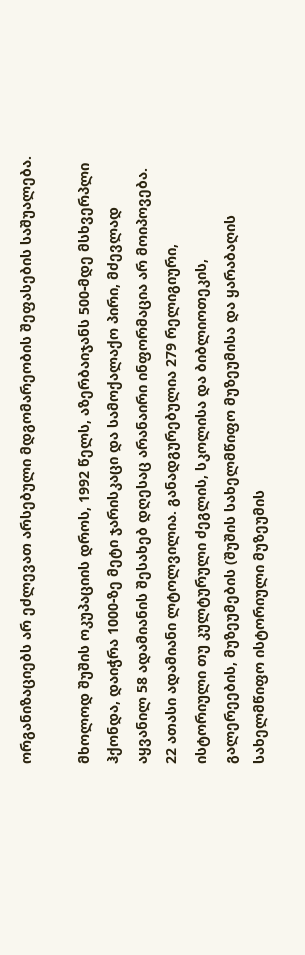ორგანიზაციებს არ ეძლევათ არსებული მდგომარეობის შეფასების საშუალება.

მხოლოდ შუშის ოკუპაციის დროს, 1992 წელს, აზერბაიჯანს 500-მდე მსხვერპლი ჰქონდა, დაიჭრა 1000-ზე მეტი ჯარისკაცი და სამოქალაქო პირი, მძევლად აყვანილ 58 ადამიანის შესახებ დღესაც არანაირი ინფორმაცია არ მოიპოვება. 22 ათასი ადამიანი ლტოლვილია. განადგურებულია 279 რელიგიური, ისტორიული თუ კულტურული ძეგლის, სკოლისა და ბიბლიოთეკის, გალერეების, მუზეუმების (შუშის სახელმწიფო მუზეუმისა და ყარაბაღის სახელმწიფო ისტორიული მუზეუმის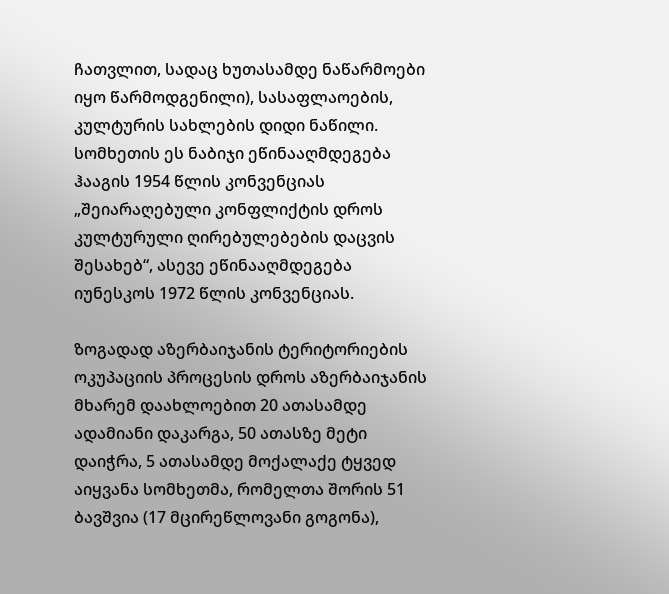ჩათვლით, სადაც ხუთასამდე ნაწარმოები იყო წარმოდგენილი), სასაფლაოების, კულტურის სახლების დიდი ნაწილი. სომხეთის ეს ნაბიჯი ეწინააღმდეგება ჰააგის 1954 წლის კონვენციას „შეიარაღებული კონფლიქტის დროს კულტურული ღირებულებების დაცვის შესახებ“, ასევე ეწინააღმდეგება იუნესკოს 1972 წლის კონვენციას.

ზოგადად აზერბაიჯანის ტერიტორიების ოკუპაციის პროცესის დროს აზერბაიჯანის მხარემ დაახლოებით 20 ათასამდე ადამიანი დაკარგა, 50 ათასზე მეტი დაიჭრა, 5 ათასამდე მოქალაქე ტყვედ აიყვანა სომხეთმა, რომელთა შორის 51 ბავშვია (17 მცირეწლოვანი გოგონა),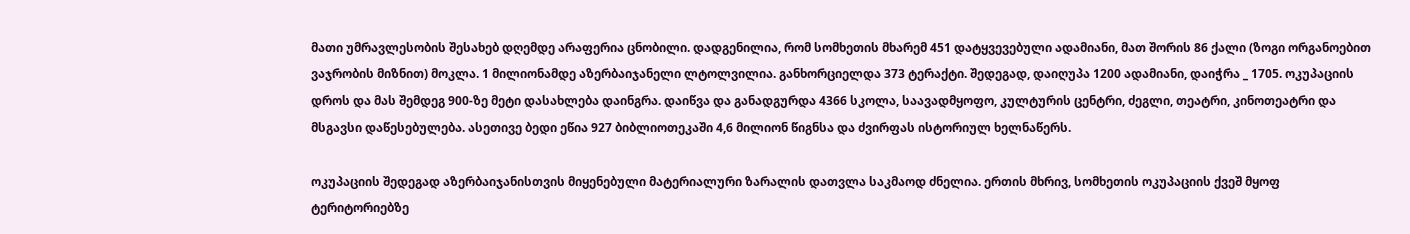მათი უმრავლესობის შესახებ დღემდე არაფერია ცნობილი. დადგენილია, რომ სომხეთის მხარემ 451 დატყვევებული ადამიანი, მათ შორის 86 ქალი (ზოგი ორგანოებით ვაჯრობის მიზნით) მოკლა. 1 მილიონამდე აზერბაიჯანელი ლტოლვილია. განხორციელდა 373 ტერაქტი. შედეგად, დაიღუპა 1200 ადამიანი, დაიჭრა _ 1705. ოკუპაციის დროს და მას შემდეგ 900-ზე მეტი დასახლება დაინგრა. დაიწვა და განადგურდა 4366 სკოლა, საავადმყოფო, კულტურის ცენტრი, ძეგლი, თეატრი, კინოთეატრი და მსგავსი დაწესებულება. ასეთივე ბედი ეწია 927 ბიბლიოთეკაში 4,6 მილიონ წიგნსა და ძვირფას ისტორიულ ხელნაწერს.

ოკუპაციის შედეგად აზერბაიჯანისთვის მიყენებული მატერიალური ზარალის დათვლა საკმაოდ ძნელია. ერთის მხრივ, სომხეთის ოკუპაციის ქვეშ მყოფ ტერიტორიებზე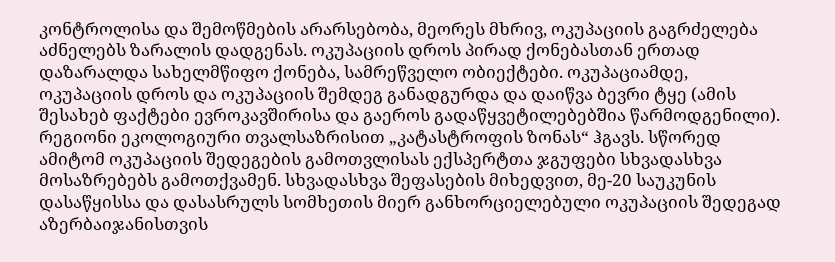კონტროლისა და შემოწმების არარსებობა, მეორეს მხრივ, ოკუპაციის გაგრძელება აძნელებს ზარალის დადგენას. ოკუპაციის დროს პირად ქონებასთან ერთად დაზარალდა სახელმწიფო ქონება, სამრეწველო ობიექტები. ოკუპაციამდე, ოკუპაციის დროს და ოკუპაციის შემდეგ განადგურდა და დაიწვა ბევრი ტყე (ამის შესახებ ფაქტები ევროკავშირისა და გაეროს გადაწყვეტილებებშია წარმოდგენილი). რეგიონი ეკოლოგიური თვალსაზრისით „კატასტროფის ზონას“ ჰგავს. სწორედ ამიტომ ოკუპაციის შედეგების გამოთვლისას ექსპერტთა ჯგუფები სხვადასხვა მოსაზრებებს გამოთქვამენ. სხვადასხვა შეფასების მიხედვით, მე-20 საუკუნის დასაწყისსა და დასასრულს სომხეთის მიერ განხორციელებული ოკუპაციის შედეგად აზერბაიჯანისთვის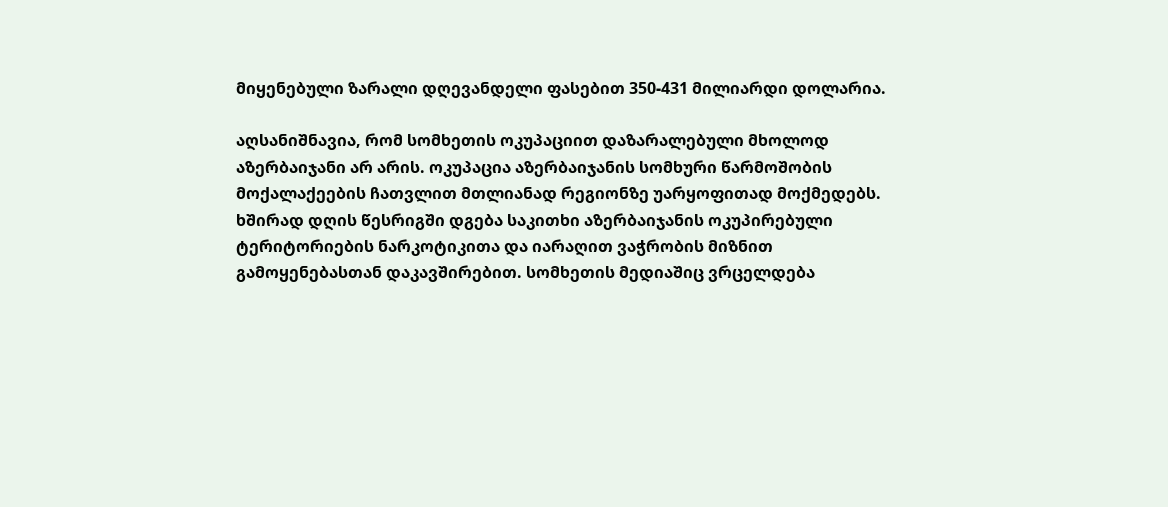მიყენებული ზარალი დღევანდელი ფასებით 350-431 მილიარდი დოლარია.

აღსანიშნავია, რომ სომხეთის ოკუპაციით დაზარალებული მხოლოდ აზერბაიჯანი არ არის. ოკუპაცია აზერბაიჯანის სომხური წარმოშობის მოქალაქეების ჩათვლით მთლიანად რეგიონზე უარყოფითად მოქმედებს. ხშირად დღის წესრიგში დგება საკითხი აზერბაიჯანის ოკუპირებული ტერიტორიების ნარკოტიკითა და იარაღით ვაჭრობის მიზნით გამოყენებასთან დაკავშირებით. სომხეთის მედიაშიც ვრცელდება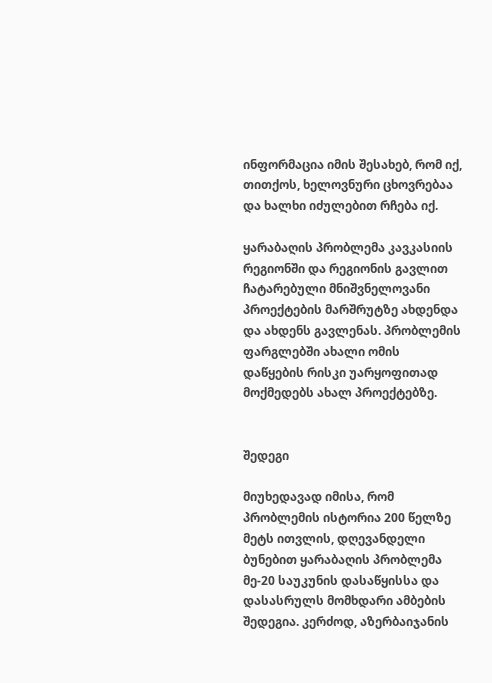ინფორმაცია იმის შესახებ, რომ იქ, თითქოს, ხელოვნური ცხოვრებაა და ხალხი იძულებით რჩება იქ.

ყარაბაღის პრობლემა კავკასიის რეგიონში და რეგიონის გავლით ჩატარებული მნიშვნელოვანი პროექტების მარშრუტზე ახდენდა და ახდენს გავლენას. პრობლემის ფარგლებში ახალი ომის დაწყების რისკი უარყოფითად მოქმედებს ახალ პროექტებზე.


შედეგი

მიუხედავად იმისა, რომ პრობლემის ისტორია 200 წელზე მეტს ითვლის, დღევანდელი ბუნებით ყარაბაღის პრობლემა მე-20 საუკუნის დასაწყისსა და დასასრულს მომხდარი ამბების შედეგია. კერძოდ, აზერბაიჯანის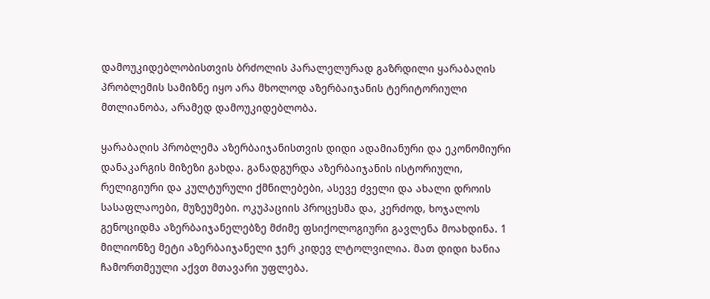დამოუკიდებლობისთვის ბრძოლის პარალელურად გაზრდილი ყარაბაღის პრობლემის სამიზნე იყო არა მხოლოდ აზერბაიჯანის ტერიტორიული მთლიანობა, არამედ დამოუკიდებლობა.

ყარაბაღის პრობლემა აზერბაიჯანისთვის დიდი ადამიანური და ეკონომიური დანაკარგის მიზეზი გახდა. განადგურდა აზერბაიჯანის ისტორიული, რელიგიური და კულტურული ქმნილებები, ასევე ძველი და ახალი დროის სასაფლაოები, მუზეუმები. ოკუპაციის პროცესმა და, კერძოდ, ხოჯალოს გენოციდმა აზერბაიჯანელებზე მძიმე ფსიქოლოგიური გავლენა მოახდინა. 1 მილიონზე მეტი აზერბაიჯანელი ჯერ კიდევ ლტოლვილია. მათ დიდი ხანია ჩამორთმეული აქვთ მთავარი უფლება.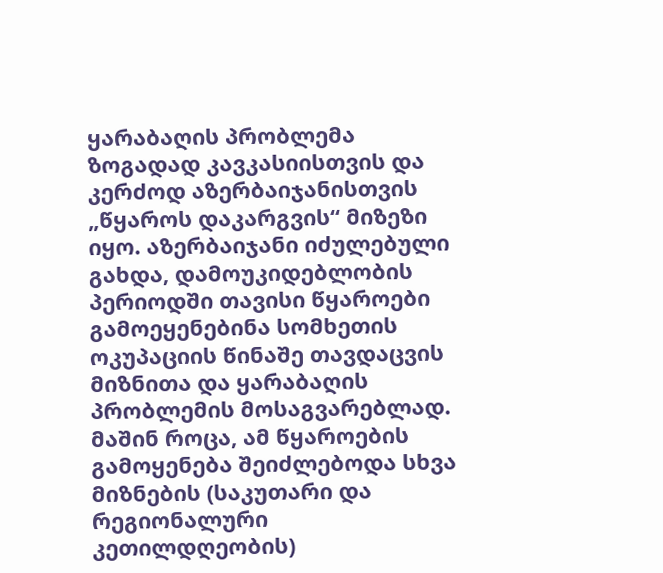ყარაბაღის პრობლემა ზოგადად კავკასიისთვის და კერძოდ აზერბაიჯანისთვის „წყაროს დაკარგვის“ მიზეზი იყო. აზერბაიჯანი იძულებული გახდა, დამოუკიდებლობის პერიოდში თავისი წყაროები გამოეყენებინა სომხეთის ოკუპაციის წინაშე თავდაცვის მიზნითა და ყარაბაღის პრობლემის მოსაგვარებლად. მაშინ როცა, ამ წყაროების გამოყენება შეიძლებოდა სხვა მიზნების (საკუთარი და რეგიონალური კეთილდღეობის)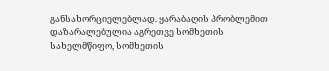განსახორციელებლად. ყარაბაღის პრობლემით დაზარალებულია აგრეთვე სომხეთის სახელმწიფო, სომხეთის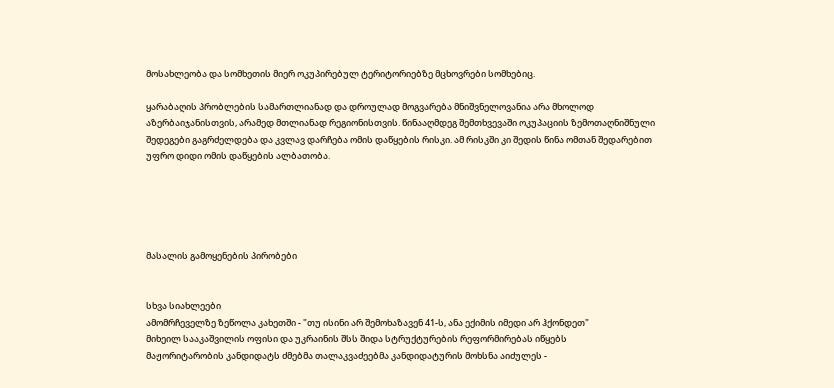მოსახლეობა და სომხეთის მიერ ოკუპირებულ ტერიტორიებზე მცხოვრები სომხებიც.

ყარაბაღის პრობლების სამართლიანად და დროულად მოგვარება მნიშვნელოვანია არა მხოლოდ აზერბაიჯანისთვის, არამედ მთლიანად რეგიონისთვის. წინააღმდეგ შემთხვევაში ოკუპაციის ზემოთაღნიშნული შედეგები გაგრძელდება და კვლავ დარჩება ომის დაწყების რისკი. ამ რისკში კი შედის წინა ომთან შედარებით უფრო დიდი ომის დაწყების ალბათობა.





მასალის გამოყენების პირობები


სხვა სიახლეები
ამომრჩეველზე ზეწოლა კახეთში - "თუ ისინი არ შემოხაზავენ 41-ს, ანა ექიმის იმედი არ ჰქონდეთ"
მიხეილ სააკაშვილის ოფისი და უკრაინის შსს შიდა სტრუქტურების რეფორმირებას იწყებს
მაჟორიტარობის კანდიდატს ძმებმა თალაკვაძეებმა კანდიდატურის მოხსნა აიძულეს -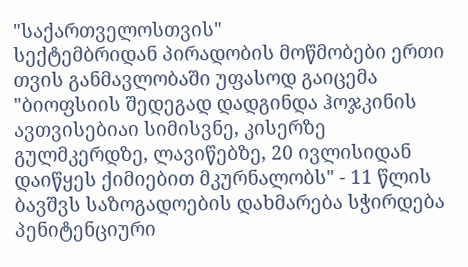"საქართველოსთვის"
სექტემბრიდან პირადობის მოწმობები ერთი თვის განმავლობაში უფასოდ გაიცემა
"ბიოფსიის შედეგად დადგინდა ჰოჯკინის ავთვისებიაი სიმისვნე, კისერზე გულმკერდზე, ლავიწებზე, 20 ივლისიდან დაიწყეს ქიმიებით მკურნალობს" - 11 წლის ბავშვს საზოგადოების დახმარება სჭირდება
პენიტენციური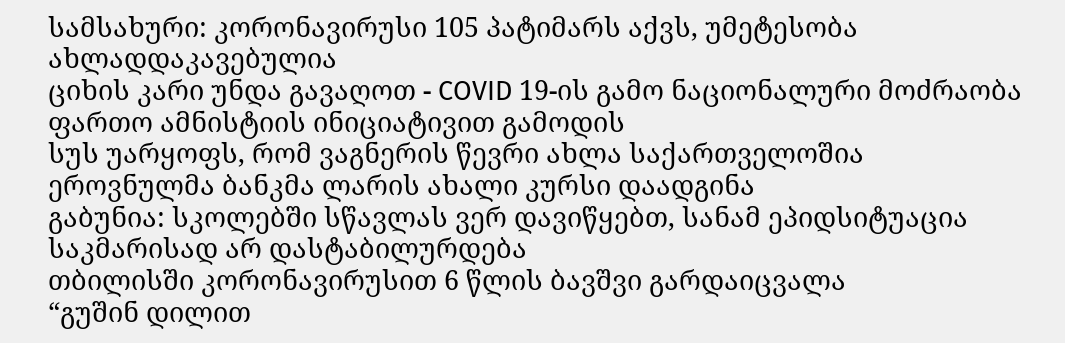სამსახური: კორონავირუსი 105 პატიმარს აქვს, უმეტესობა ახლადდაკავებულია
ციხის კარი უნდა გავაღოთ - COVID 19-ის გამო ნაციონალური მოძრაობა ფართო ამნისტიის ინიციატივით გამოდის
სუს უარყოფს, რომ ვაგნერის წევრი ახლა საქართველოშია
ეროვნულმა ბანკმა ლარის ახალი კურსი დაადგინა
გაბუნია: სკოლებში სწავლას ვერ დავიწყებთ, სანამ ეპიდსიტუაცია საკმარისად არ დასტაბილურდება
თბილისში კორონავირუსით 6 წლის ბავშვი გარდაიცვალა
“გუშინ დილით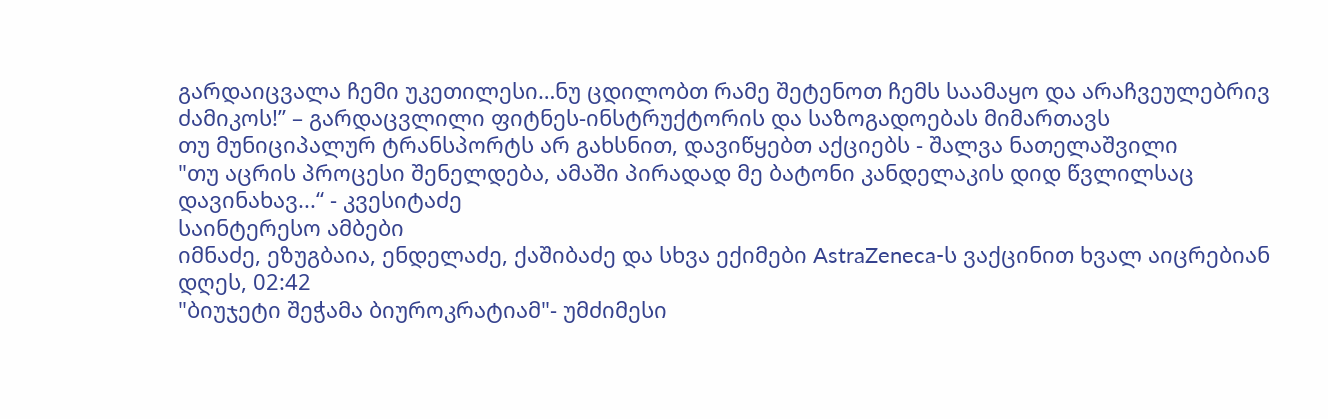გარდაიცვალა ჩემი უკეთილესი…ნუ ცდილობთ რამე შეტენოთ ჩემს საამაყო და არაჩვეულებრივ ძამიკოს!” – გარდაცვლილი ფიტნეს-ინსტრუქტორის და საზოგადოებას მიმართავს
თუ მუნიციპალურ ტრანსპორტს არ გახსნით, დავიწყებთ აქციებს - შალვა ნათელაშვილი
"თუ აცრის პროცესი შენელდება, ამაში პირადად მე ბატონი კანდელაკის დიდ წვლილსაც დავინახავ...“ - კვესიტაძე
საინტერესო ამბები
იმნაძე, ეზუგბაია, ენდელაძე, ქაშიბაძე და სხვა ექიმები AstraZeneca-ს ვაქცინით ხვალ აიცრებიან
დღეს, 02:42
"ბიუჯეტი შეჭამა ბიუროკრატიამ"- უმძიმესი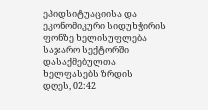ეპიდსიტუაციისა და ეკონომიკური სიდუხჭირის ფონზე ხელისუფლება საჯარო სექტორში დასაქმებულთა ხელფასებს ზრდის
დღეს, 02:42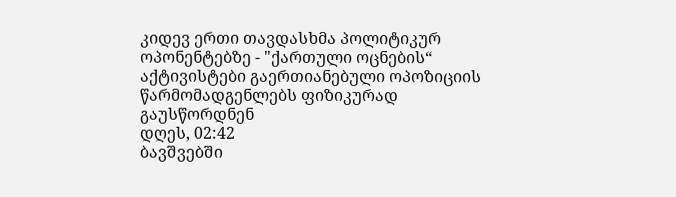კიდევ ერთი თავდასხმა პოლიტიკურ ოპონენტებზე - "ქართული ოცნების“ აქტივისტები გაერთიანებული ოპოზიციის წარმომადგენლებს ფიზიკურად გაუსწორდნენ
დღეს, 02:42
ბავშვებში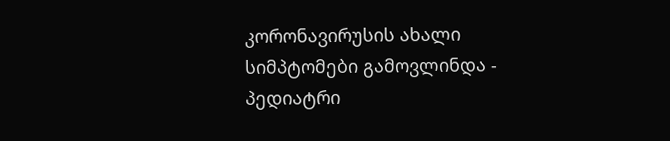კორონავირუსის ახალი სიმპტომები გამოვლინდა - პედიატრი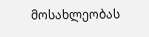მოსახლეობას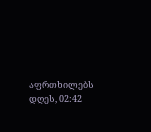აფრთხილებს
დღეს, 02:42